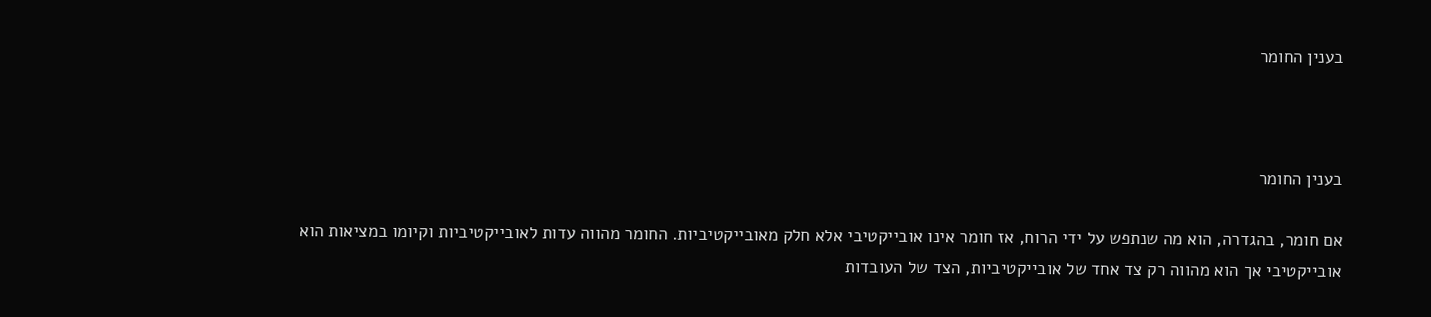בענין החומר



בענין החומר

אם חומר, בהגדרה, הוא מה שנתפש על ידי הרוח, אז חומר אינו אובייקטיבי אלא חלק מאובייקטיביות. החומר מהווה עדות לאובייקטיביות וקיומו במציאות הוא אובייקטיבי אך הוא מהווה רק צד אחד של אובייקטיביות, הצד של העובדות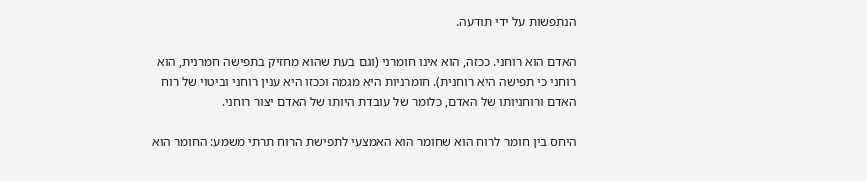הנתפשות על ידי תודעה.

האדם הוא רוחני. ככזה, הוא אינו חומרני (וגם בעת שהוא מחזיק בתפישה חמרנית, הוא רוחני כי תפישה היא רוחנית). חומרניות היא מגמה וככזו היא ענין רוחני וביטוי של רוח האדם ורוחניותו של האדם, כלומר של עובדת היותו של האדם יצור רוחני.

היחס בין חומר לרוח הוא שחומר הוא האמצעי לתפישת הרוח תרתי משמע: החומר הוא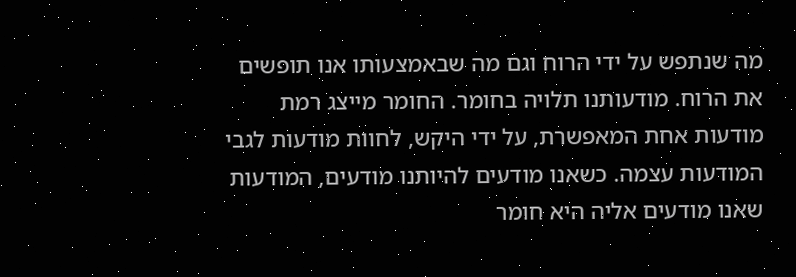מה שנתפש על ידי הרוח וגם מה שבאמצעותו אנו תופשים את הרוח. מודעותנו תלויה בחומר. החומר מייצג רמת מודעות אחת המאפשרת, על ידי היקש, לחוות מודעות לגבי המודעות עצמה. כשאנו מודעים להיותנו מודעים, המודעות שאנו מודעים אליה היא חומר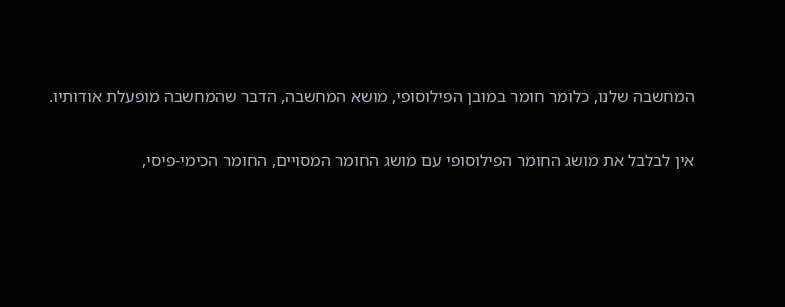המחשבה שלנו, כלומר חומר במובן הפילוסופי, מושא המחשבה, הדבר שהמחשבה מופעלת אודותיו.

אין לבלבל את מושג החומר הפילוסופי עם מושג החומר המסויים, החומר הכימי-פיסי,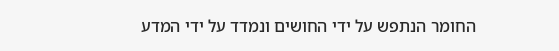החומר הנתפש על ידי החושים ונמדד על ידי המדע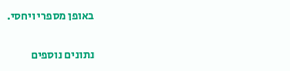באופן מספרי ויחסי.

נתונים נוספים